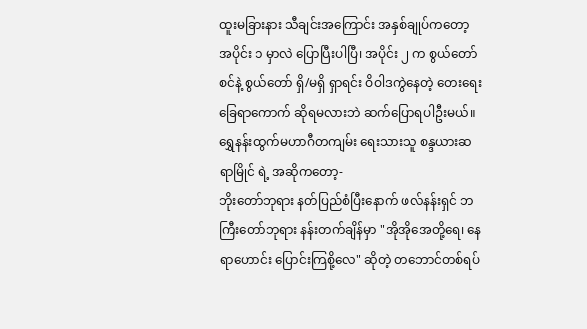ထူးမခြားနား သီချင်းအကြောင်း အနှစ်ချုပ်ကတော့ အပိုင်း ၁ မှာလဲ ပြောပြီးပါပြီ၊ အပိုင်း ၂ က စွယ်တော်စင်နဲ့ စွယ်တော် ရှိ/မရှိ ရှာရင်း ဝိဝါဒကွဲနေတဲ့ တေးရေး ခြေရာကောက် ဆိုရမလားဘဲ ဆက်ပြောရပါဦးမယ်။
ရွှေနန်းထွက်မဟာဂီတကျမ်း ရေးသားသူ စန္ဒယားဆရာမြိုင် ရဲ့ အဆိုကတော့-
ဘိုးတော်ဘုရား နတ်ပြည်စံပြီးနောက် ဖလ်နန်းရှင် ဘကြီးတော်ဘုရား နန်းတက်ချိန်မှာ "အိုအိုအေတို့ရေ၊ နေရာဟောင်း ပြောင်းကြစို့လေ" ဆိုတဲ့ တဘောင်တစ်ရပ်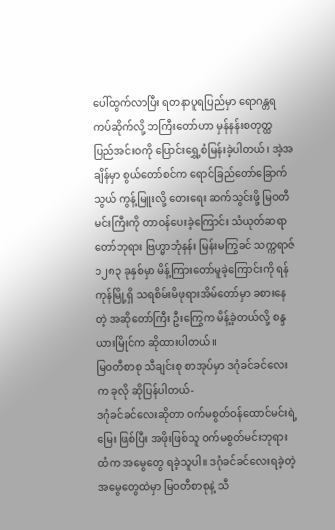ပေါ်ထွက်လာပြီး ရတနာပူရပြည်မှာ ရောဂန္တရကပ်ဆိုက်လို့ ဘကြီးတော်ဟာ မှန်နန်းစတုတ္ထ ပြည်အင်းဝကို ပြောင်းရွှေ့စံမြန်းခဲ့ပါတယ်၊ အဲ့အချိန်မှာ စွယ်တော်စင်က ရောင်ခြည်တော်ခြောက်သွယ် ကွန့်မြူးလို့ တေးရေး ဆက်သွင်းဖို့ မြဝတီမင်းကြီးကို တာဝန်ပေးခဲ့ကြောင်း သံယုတ်ဆရာတော်ဘုရား ဗြဟ္မာဘုံနန်း မြန်းမကြွခင် သက္ကရာဇ် ၁၂၈၃ ခုနှစ်မှာ မိန့်ကြားတော်မူခဲ့ကြောင်းကို ရန်ကုန်မြို့ရှိ သရစိမ်းမိဖုရားအိမ်တော်မှာ ခစားနေတဲ့ အဆိုတော်ကြီး ဦးကြွေက မိန့်ခဲ့တယ်လို့ စန္ဒယားမြိုင်က ဆိုထားပါတယ်။
မြဝတီစာစု သီချင်းစု စာအုပ်မှာ ဒဂုံခင်ခင်လေးက ခုလို ဆိုပြန်ပါတယ်-
ဒဂုံခင်ခင်လေးဆိုတာ ဝက်မစွတ်ဝန်ထောင်မင်းရဲ့ မြေး ဖြစ်ပြီး အဖိုးဖြစ်သူ ဝက်မစွတ်မင်းဘုရားထံက အမွေတွေ ရခဲ့သူပါ။ ဒဂုံခင်ခင်လေးရခဲ့တဲ့ အမွေတွေထဲမှာ မြဝတီစာစုနဲ့ သီ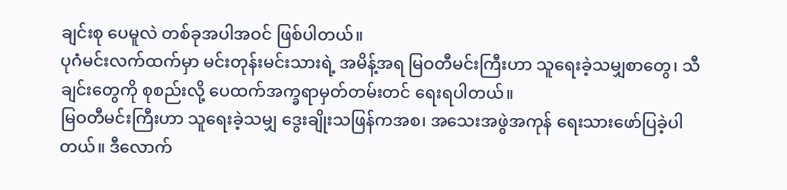ချင်းစု ပေမူလဲ တစ်ခုအပါအဝင် ဖြစ်ပါတယ်။
ပုဂံမင်းလက်ထက်မှာ မင်းတုန်းမင်းသားရဲ့ အမိန့်အရ မြဝတီမင်းကြီးဟာ သူရေးခဲ့သမျှစာတွေ၊ သီချင်းတွေကို စုစည်းလို့ ပေထက်အက္ခရာမှတ်တမ်းတင် ရေးရပါတယ်။
မြဝတီမင်းကြီးဟာ သူရေးခဲ့သမျှ ဒွေးချိုးသဖြန်ကအစ၊ အသေးအဖွဲအကုန် ရေးသားဖော်ပြခဲ့ပါတယ်။ ဒီလောက်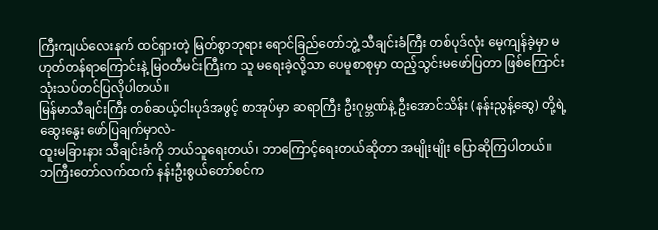ကြီးကျယ်လေးနက် ထင်ရှားတဲ့ မြတ်စွာဘုရား ရောင်ခြည်တော်ဘွဲ့ သီချင်းခံကြီး တစ်ပုဒ်လုံး မေ့ကျန်ခဲ့မှာ မဟုတ်တန်ရာကြောင်းနဲ့ မြဝတီမင်းကြီးက သူ မရေးခဲ့လို့သာ ပေမူစာစုမှာ ထည့်သွင်းမဖော်ပြတာ ဖြစ်ကြောင်း သုံးသပ်တင်ပြလိုပါတယ်။
မြန်မာသီချင်းကြီး တစ်ဆယ့်ငါးပုဒ်အဖွင့် စာအုပ်မှာ ဆရာကြီး ဦးဂုမ္ဘဏ်နဲ့ ဦးအောင်သိန်း (နန်းညွန့်ဆွေ) တို့ရဲ့ ဆွေးနွေး ဖော်ပြချက်မှာလဲ-
ထူးမခြားနား သီချင်းခံကို ဘယ်သူရေးတယ်၊ ဘာကြောင့်ရေးတယ်ဆိုတာ အမျိုးမျိုး ပြောဆိုကြပါတယ်။
ဘကြီးတော်လက်ထက် နန်းဦးစွယ်တော်စင်က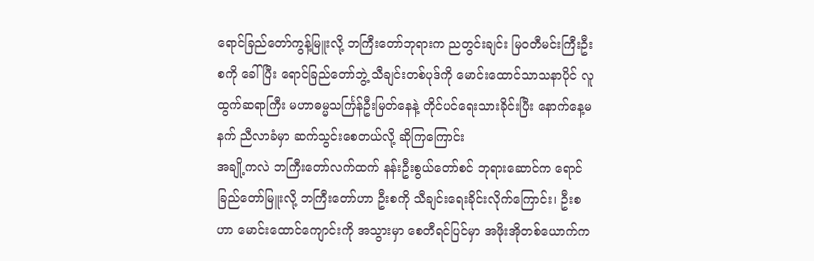ရောင်ခြည်တော်ကွန့်မြူးလို့ ဘကြီးတော်ဘုရားက ညတွင်းချင်း မြဝတီမင်းကြီးဦးစကို ခေါ်ပြီး ရောင်ခြည်တော်ဘွဲ့ သီချင်းတစ်ပုဒ်ကို မောင်းထောင်သာသနာပိုင် လူထွက်ဆရာကြီး မဟာဓမ္မသင်္ကြန်ဦးမြတ်နေနဲ့ တိုင်ပင်ရေးသားခိုင်းပြီး နောက်နေ့မနက် ညီလာခံမှာ ဆက်သွင်းစေတယ်လို့ ဆိုကြကြောင်း
အချို့ကလဲ ဘကြီးတော်လက်ထက် နန်းဦးစွယ်တော်စင် ဘုရားဆောင်က ရောင်ခြည်တော်မြူးလို့ ဘကြီးတော်ဟာ ဦးစကို သီချင်းရေးခိုင်းလိုက်ကြောင်း၊ ဦးစဟာ မောင်းထောင်ကျောင်းကို အသွားမှာ စေတီရင်ပြင်မှာ အဖိုးအိုတစ်ယောက်က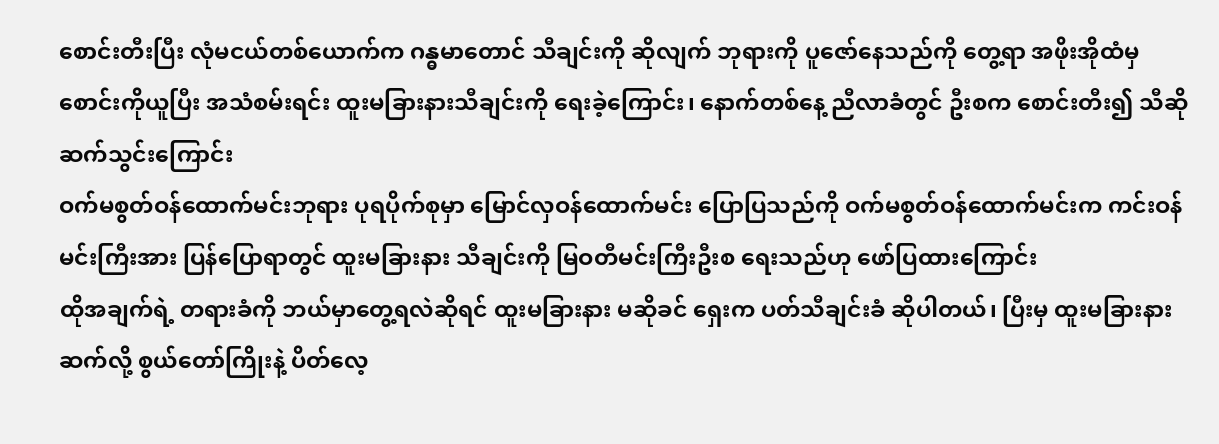စောင်းတီးပြီး လုံမငယ်တစ်ယောက်က ဂန္ဓမာတောင် သီချင်းကို ဆိုလျက် ဘုရားကို ပူဇော်နေသည်ကို တွေ့ရာ အဖိုးအိုထံမှ စောင်းကိုယူပြီး အသံစမ်းရင်း ထူးမခြားနားသီချင်းကို ရေးခဲ့ကြောင်း၊ နောက်တစ်နေ့ ညီလာခံတွင် ဦးစက စောင်းတီး၍ သီဆိုဆက်သွင်းကြောင်း
ဝက်မစွတ်ဝန်ထောက်မင်းဘုရား ပုရပိုက်စုမှာ မြောင်လှဝန်ထောက်မင်း ပြောပြသည်ကို ဝက်မစွတ်ဝန်ထောက်မင်းက ကင်းဝန်မင်းကြီးအား ပြန်ပြောရာတွင် ထူးမခြားနား သီချင်းကို မြဝတီမင်းကြီးဦးစ ရေးသည်ဟု ဖော်ပြထားကြောင်း
ထိုအချက်ရဲ့ တရားခံကို ဘယ်မှာတွေ့ရလဲဆိုရင် ထူးမခြားနား မဆိုခင် ရှေးက ပတ်သီချင်းခံ ဆိုပါတယ်၊ ပြီးမှ ထူးမခြားနား ဆက်လို့ စွယ်တော်ကြိုးနဲ့ ပိတ်လေ့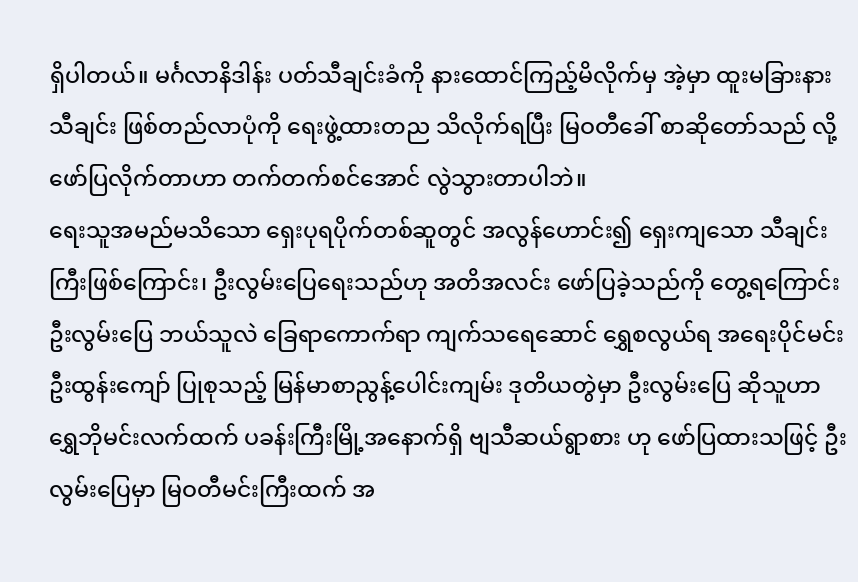ရှိပါတယ်။ မင်္ဂလာနိဒါန်း ပတ်သီချင်းခံကို နားထောင်ကြည့်မိလိုက်မှ အဲ့မှာ ထူးမခြားနားသီချင်း ဖြစ်တည်လာပုံကို ရေးဖွဲ့ထားတည သိလိုက်ရပြီး မြဝတီခေါ် စာဆိုတော်သည် လို့ ဖော်ပြလိုက်တာဟာ တက်တက်စင်အောင် လွဲသွားတာပါဘဲ။
ရေးသူအမည်မသိသော ရှေးပုရပိုက်တစ်ဆူတွင် အလွန်ဟောင်း၍ ရှေးကျသော သီချင်းကြီးဖြစ်ကြောင်း၊ ဦးလွမ်းပြေရေးသည်ဟု အတိအလင်း ဖော်ပြခဲ့သည်ကို တွေ့ရကြောင်း
ဦးလွမ်းပြေ ဘယ်သူလဲ ခြေရာကောက်ရာ ကျက်သရေဆောင် ရွှေစလွယ်ရ အရေးပိုင်မင်း ဦးထွန်းကျော် ပြုစုသည့် မြန်မာစာညွန့်ပေါင်းကျမ်း ဒုတိယတွဲမှာ ဦးလွမ်းပြေ ဆိုသူဟာ ရွှေဘိုမင်းလက်ထက် ပခန်းကြီးမြို့အနောက်ရှိ ဗျသီဆယ်ရွာစား ဟု ဖော်ပြထားသဖြင့် ဦးလွမ်းပြေမှာ မြဝတီမင်းကြီးထက် အ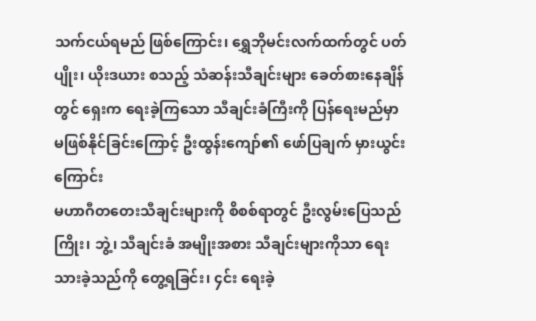သက်ငယ်ရမည် ဖြစ်ကြောင်း၊ ရွှေဘိုမင်းလက်ထက်တွင် ပတ်ပျိုး၊ ယိုးဒယား စသည့် သံဆန်းသီချင်းများ ခေတ်စားနေချိန်တွင် ရှေးက ရေးခဲ့ကြသော သီချင်းခံကြီးကို ပြန်ရေးမည်မှာ မဖြစ်နိုင်ခြင်းကြောင့် ဦးထွန်းကျော်၏ ဖော်ပြချက် မှားယွင်းကြောင်း
မဟာဂီတတေးသီချင်းများကို စိစစ်ရာတွင် ဦးလွမ်းပြေသည် ကြိုး၊ ဘွဲ့၊ သီချင်းခံ အမျိုးအစား သီချင်းများကိုသာ ရေးသားခဲ့သည်ကို တွေ့ရခြင်း၊ ၄င်း ရေးခဲ့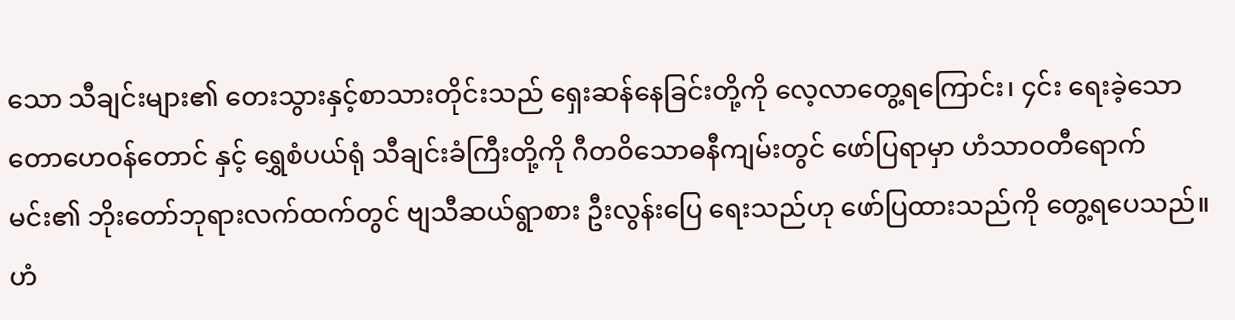သော သီချင်းများ၏ တေးသွားနှင့်စာသားတိုင်းသည် ရှေးဆန်နေခြင်းတို့ကို လေ့လာတွေ့ရကြောင်း၊ ၄င်း ရေးခဲ့သော တောဟေဝန်တောင် နှင့် ရွှေစံပယ်ရုံ သီချင်းခံကြီးတို့ကို ဂီတဝိသောဓနီကျမ်းတွင် ဖော်ပြရာမှာ ဟံသာဝတီရောက်မင်း၏ ဘိုးတော်ဘုရားလက်ထက်တွင် ဗျသီဆယ်ရွာစား ဦးလွန်းပြေ ရေးသည်ဟု ဖော်ပြထားသည်ကို တွေ့ရပေသည်။
ဟံ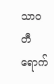သာဝတီရောက်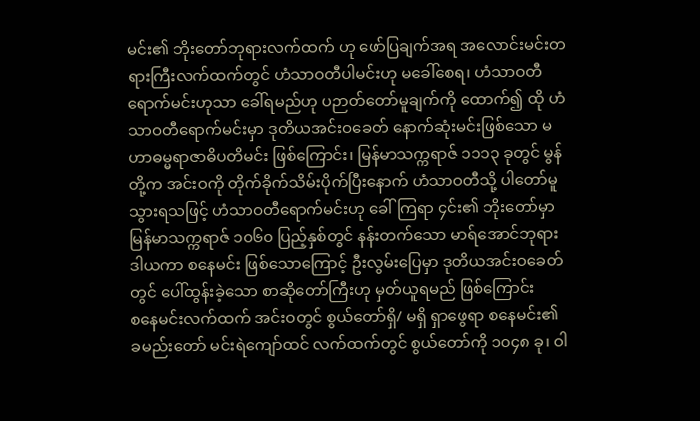မင်း၏ ဘိုးတော်ဘုရားလက်ထက် ဟု ဖော်ပြချက်အရ အလောင်းမင်းတရားကြီးလက်ထက်တွင် ဟံသာဝတီပါမင်းဟု မခေါ်စေရ၊ ဟံသာဝတီရောက်မင်းဟုသာ ခေါ်ရမည်ဟု ပဉာတ်တော်မူချက်ကို ထောက်၍ ထို ဟံသာဝတီရောက်မင်းမှာ ဒုတိယအင်းဝခေတ် နောက်ဆုံးမင်းဖြစ်သော မဟာဓမ္မရာဇာဓိပတိမင်း ဖြစ်ကြောင်း၊ မြန်မာသက္ကရာဇ် ၁၁၁၃ ခုတွင် မွန်တို့က အင်းဝကို တိုက်ခိုက်သိမ်းပိုက်ပြီးနောက် ဟံသာဝတီသို့ ပါတော်မူသွားရသဖြင့် ဟံသာဝတီရောက်မင်းဟု ခေါ်ကြရာ ၄င်း၏ ဘိုးတော်မှာ မြန်မာသက္ကရာဇ် ၁၀၆၀ ပြည့်နှစ်တွင် နန်းတက်သော မာရ်အောင်ဘုရားဒါယကာ စနေမင်း ဖြစ်သောကြောင့် ဦးလွမ်းပြေမှာ ဒုတိယအင်းဝခေတ်တွင် ပေါ်ထွန်းခဲ့သော စာဆိုတော်ကြီးဟု မှတ်ယူရမည် ဖြစ်ကြောင်း
စနေမင်းလက်ထက် အင်းဝတွင် စွယ်တော်ရှိ/ မရှိ ရှာဖွေရာ စနေမင်း၏ ခမည်းတော် မင်းရဲကျော်ထင် လက်ထက်တွင် စွယ်တော်ကို ၁၀၄၈ ခု၊ ဝါ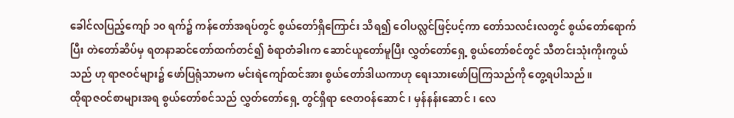ခေါင်လပြည့်ကျော် ၁၀ ရက်၌ ကန်တော်အရပ်တွင် စွယ်တော်ရှိကြောင်း သိရ၍ ဝေါပလ္လင်ဖြင့်ပင့်ကာ တော်သလင်းလတွင် စွယ်တော်ရောက်ပြီး တဲတော်ဆိပ်မှ ရတနာဆင်တော်ထက်တင်၍ စံရာတံခါးက ဆောင်ယူတော်မူပြီး လွှတ်တော်ရှေ့ စွယ်တော်စင်တွင် သီတင်းသုံးကိုးကွယ်သည် ဟု ရာဇဝင်များ၌ ဖော်ပြရုံသာမက မင်းရဲကျော်ထင်အား စွယ်တော်ဒါယကာဟု ရေးသားဖော်ပြကြသည်ကို တွေ့ရပါသည်။
ထိုရာဇဝင်စာများအရ စွယ်တော်စင်သည် လွှတ်တော်ရှေ့ တွင်ရှိရာ ဇေတဝန်ဆောင်၊ မှန်နန်းဆောင်၊ လေ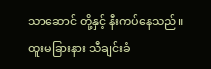သာဆောင် တို့နှင့် နီးကပ်နေသည်။ ထူးမခြားနား သီချင်းခံ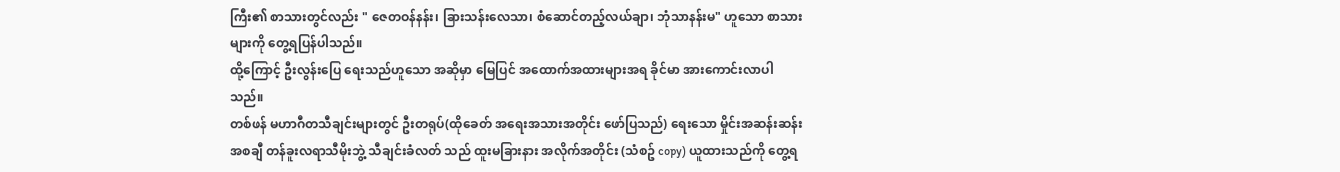ကြီး၏ စာသားတွင်လည်း " ဇေတဝန်နန်း၊ ခြားသန်းလေသာ၊ စံဆောင်တည့်လယ်ချာ၊ ဘုံသာနန်းမ" ဟူသော စာသားများကို တွေ့ရပြန်ပါသည်။
ထို့ကြောင့် ဦးလွန်းပြေ ရေးသည်ဟူသော အဆိုမှာ မြေပြင် အထောက်အထားများအရ ခိုင်မာ အားကောင်းလာပါသည်။
တစ်ဖန် မဟာဂီတသီချင်းများတွင် ဦးတရုပ်(ထိုခေတ် အရေးအသားအတိုင်း ဖော်ပြသည်) ရေးသော မှိုင်းအဆန်းဆန်း အစချီ တန်ခူးလရာသီမိုးဘွဲ့ သီချင်းခံလတ် သည် ထူးမခြားနား အလိုက်အတိုင်း (သံစဥ် copy) ယူထားသည်ကို တွေ့ရ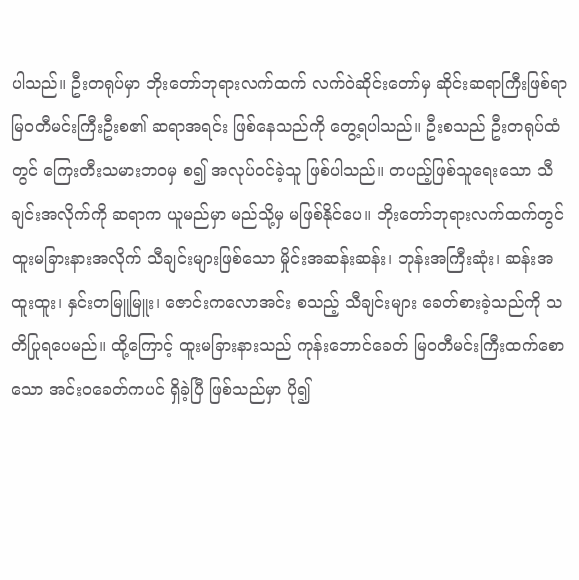ပါသည်။ ဦးတရုပ်မှာ ဘိုးတော်ဘုရားလက်ထက် လက်ဝဲဆိုင်းတော်မှ ဆိုင်းဆရာကြီးဖြစ်ရာ မြဝတီမင်းကြီးဦးစ၏ ဆရာအရင်း ဖြစ်နေသည်ကို တွေ့ရပါသည်။ ဦးစသည် ဦးတရုပ်ထံတွင် ကြေးတီးသမားဘဝမှ စ၍ အလုပ်ဝင်ခဲ့သူ ဖြစ်ပါသည်။ တပည့်ဖြစ်သူရေးသော သီချင်းအလိုက်ကို ဆရာက ယူမည်မှာ မည်သို့မှ မဖြစ်နိုင်ပေ။ ဘိုးတော်ဘုရားလက်ထက်တွင် ထူးမခြားနားအလိုက် သီချင်းများဖြစ်သော မှိုင်းအဆန်းဆန်း၊ ဘုန်းအကြီးဆုံး၊ ဆန်းအထူးထူး၊ နှင်းတမြူမြူး၊ ဇောင်းကလောအင်း စသည့် သီချင်းများ ခေတ်စားခဲ့သည်ကို သတိပြုရပေမည်။ ထို့ကြောင့် ထူးမခြားနားသည် ကုန်းဘောင်ခေတ် မြဝတီမင်းကြီးထက်စောသော အင်းဝခေတ်ကပင် ရှိခဲ့ပြီ ဖြစ်သည်မှာ ပို၍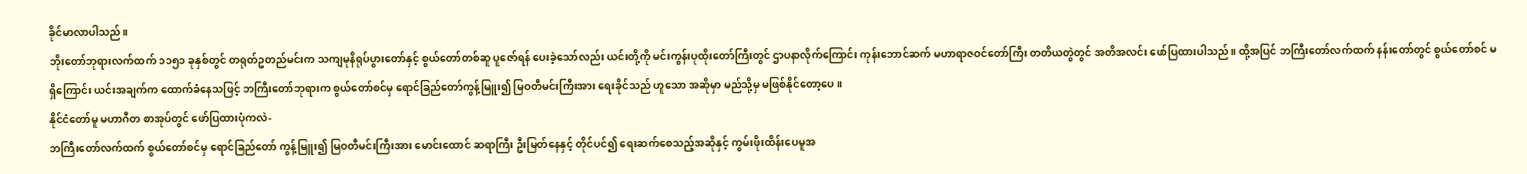ခိုင်မာလာပါသည်။
ဘိုးတော်ဘုရားလက်ထက် ၁၁၅၁ ခုနှစ်တွင် တရုတ်ဥတည်မင်းက သကျမုနိရုပ်ပွားတော်နှင့် စွယ်တော်တစ်ဆူ ပူဇော်ရန် ပေးခဲ့သော်လည်း ယင်းတို့ကို မင်းကွန်းပုထိုးတော်ကြီးတွင် ဌာပနာလိုက်ကြောင်း ကုန်းဘောင်ဆက် မဟာရာဇဝင်တော်ကြီး တတိယတွဲတွင် အတိအလင်း ဖော်ပြထားပါသည်။ ထို့အပြင် ဘကြီးတော်လက်ထက် နန်းတော်တွင် စွယ်တော်စင် မရှိကြောင်း ယင်းအချက်က ထောက်ခံနေသဖြင့် ဘကြီးတော်ဘုရားက စွယ်တော်စင်မှ ရောင်ခြည်တော်ကွန့်မြူး၍ မြဝတီမင်းကြီးအား ရေးခိုင်သည် ဟူသော အဆိုမှာ မည်သို့မှ မဖြစ်နိုင်တော့ပေ။
နိုင်ငံတော်မူ မဟာဂီတ စာအုပ်တွင် ဖော်ပြထားပုံကလဲ-
ဘကြီးတော်လက်ထက် စွယ်တော်စင်မှ ရောင်ခြည်တော် ကွန့်မြူး၍ မြဝတီမင်းကြီးအား မောင်းထောင် ဆရာကြီး ဦးမြတ်နေနှင့် တိုင်ပင်၍ ရေးဆက်စေသည့်အဆိုနှင့် ကွမ်းဖိုးထိန်းပေမူအ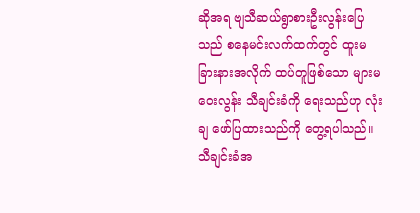ဆိုအရ ဗျသီဆယ်ရွာစားဦးလွန်းပြေသည် စနေမင်းလက်ထက်တွင် ထူးမခြားနားအလိုက် ထပ်တူဖြစ်သော များမဝေးလွန်း သီချင်းခံကို ရေးသည်ဟု လုံးချ ဖော်ပြထားသည်ကို တွေ့ရပါသည်။
သီချင်းခံအ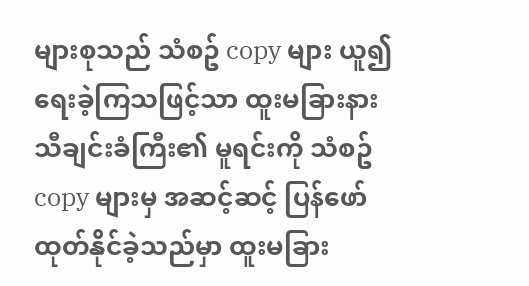များစုသည် သံစဥ် copy များ ယူ၍ ရေးခဲ့ကြသဖြင့်သာ ထူးမခြားနား သီချင်းခံကြီး၏ မူရင်းကို သံစဥ် copy များမှ အဆင့်ဆင့် ပြန်ဖော်ထုတ်နိုင်ခဲ့သည်မှာ ထူးမခြား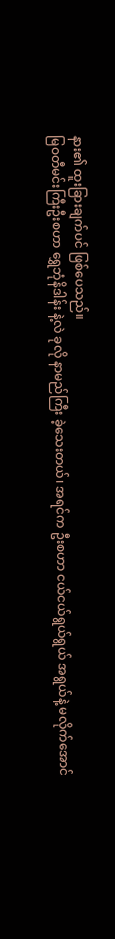နား၏ ထူးခြားချက်ပင် ဖြစ်ပေသည်။
မြဝတီမင်းကြီးဦးစဟာ ရွှေဘုံနိဒါန်း နဲ့လဲ ခုလို နာမည်ကြီး ခဲ့သေးတယ်၊ အရင်က ဦးစဟာ ငယ်ငယ်ရွယ်ရွယ် အရွယ်နဲ့ မလိုက်အောင်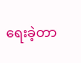ရေးခဲ့တာ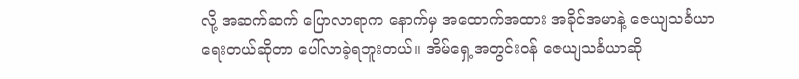လို့ အဆက်ဆက် ပြောလာရာက နောက်မှ အထောက်အထား အခိုင်အမာနဲ့ ဇေယျသင်္ခယာ ရေးတယ်ဆိုတာ ပေါ်လာခဲ့ရဘူးတယ်။ အိမ်ရှေ့အတွင်းဝန် ဇေယျသင်္ခယာဆို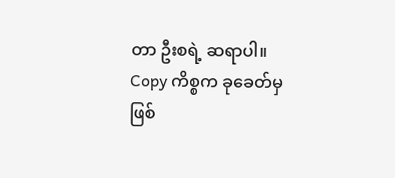တာ ဦးစရဲ့ ဆရာပါ။
Copy ကိစ္စက ခုခေတ်မှ ဖြစ်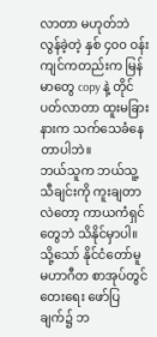လာတာ မဟုတ်ဘဲ လွန်ခဲ့တဲ့ နှစ် ၄၀၀ ဝန်းကျင်ကတည်းက မြန်မာတွေ copy နဲ့ တိုင်ပတ်လာတာ ထူးမခြားနားက သက်သေခံနေတာပါဘဲ။
ဘယ်သူက ဘယ်သူ့သီချင်းကို ကူးချတာလဲတော့ ကာယကံရှင်တွေဘဲ သိနိုင်မှာပါ။
သို့သော် နိုင်ငံတော်မူ မဟာဂီတ စာအုပ်တွင် တေးရေး ဖော်ပြချက်၌ ဘ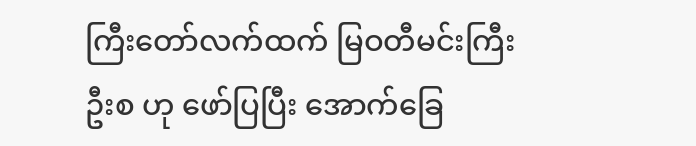ကြီးတော်လက်ထက် မြဝတီမင်းကြီး ဦးစ ဟု ဖော်ပြပြီး အောက်ခြေ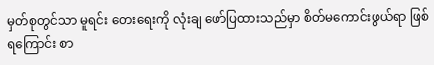မှတ်စုတွင်သာ မူရင်း တေးရေးကို လုံးချ ဖော်ပြထားသည်မှာ စိတ်မကောင်းဖွယ်ရာ ဖြစ်ရကြောင်း စာ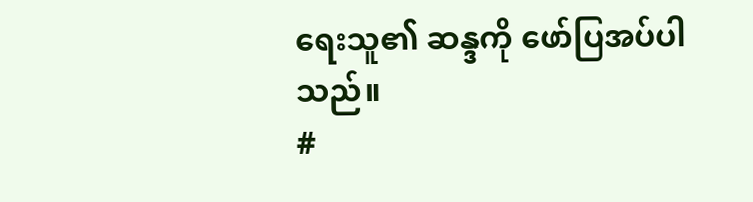ရေးသူ၏ ဆန္ဒကို ဖော်ပြအပ်ပါသည်။
#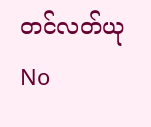တင်လတ်ယု
No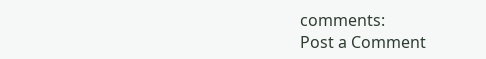comments:
Post a Comment